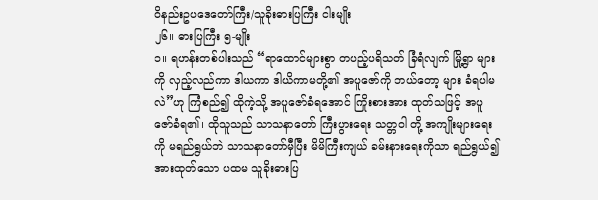ဝိနည်းဥပဒေတော်ကြီး/သူခိုးဓားပြကြီး ငါးမျိုး
၂၆။ ဓားပြကြီး ၅-မျိုး
၁။ ရဟန်းတစ်ပါးသည် “ရာထောင်များစွာ တပည့်ပရိသတ် ခြံရံလျက် မြို့ရွာ များကို လှည့်လည်ကာ ဒါယကာ ဒါယိကာမတို့၏ အပူဇော်ကို ဘယ်တော့ များ ခံရပါမလဲ”ဟု ကြံစည်၍ ထိုကဲ့သို့ အပူဇော်ခံရအောင် ကြိုးစားအား ထုတ်သဖြင့် အပူဇော်ခံရ၏၊ ထိုသူသည် သာသနာတော် ကြီးပွားရေး သတ္တဝါ တို့ အကျိုးများရေးကို မရည်ရွယ်ဘဲ သာသနာတော်မှီပြီး မိမိကြီးကျယ် ခမ်းနားရေးကိုသာ ရည်ရွယ်၍ အားထုတ်သော ပထမ သူခိုးဓားပြ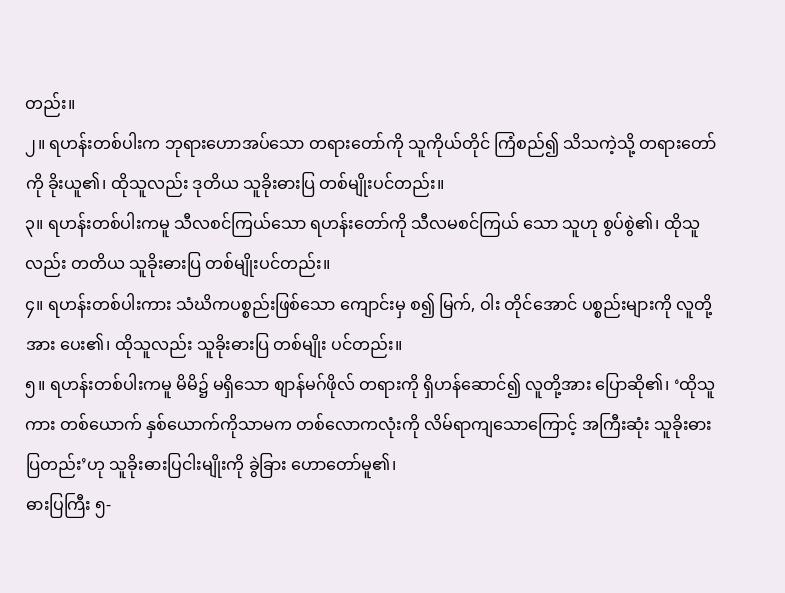တည်း။
၂။ ရဟန်းတစ်ပါးက ဘုရားဟောအပ်သော တရားတော်ကို သူကိုယ်တိုင် ကြံစည်၍ သိသကဲ့သို့ တရားတော်ကို ခိုးယူ၏၊ ထိုသူလည်း ဒုတိယ သူခိုးဓားပြ တစ်မျိုးပင်တည်း။
၃။ ရဟန်းတစ်ပါးကမူ သီလစင်ကြယ်သော ရဟန်းတော်ကို သီလမစင်ကြယ် သော သူဟု စွပ်စွဲ၏၊ ထိုသူလည်း တတိယ သူခိုးဓားပြ တစ်မျိုးပင်တည်း။
၄။ ရဟန်းတစ်ပါးကား သံဃိကပစ္စည်းဖြစ်သော ကျောင်းမှ စ၍ မြက်, ဝါး တိုင်အောင် ပစ္စည်းများကို လူတို့အား ပေး၏၊ ထိုသူလည်း သူခိုးဓားပြ တစ်မျိုး ပင်တည်း။
၅။ ရဟန်းတစ်ပါးကမူ မိမိ၌ မရှိသော စျာန်မဂ်ဖိုလ် တရားကို ရှိဟန်ဆောင်၍ လူတို့အား ပြောဆို၏၊ ‘ထိုသူကား တစ်ယောက် နှစ်ယောက်ကိုသာမက တစ်လောကလုံးကို လိမ်ရာကျသောကြောင့် အကြီးဆုံး သူခိုးဓားပြတည်း’ဟု သူခိုးဓားပြငါးမျိုးကို ခွဲခြား ဟောတော်မူ၏၊
ဓားပြကြီး ၅-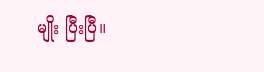မျိုး ပြီးပြီ။